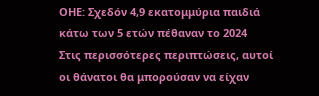ΟΗΕ: Σχεδόν 4,9 εκατομμύρια παιδιά κάτω των 5 ετών πέθαναν το 2024
Στις περισσότερες περιπτώσεις, αυτοί οι θάνατοι θα μπορούσαν να είχαν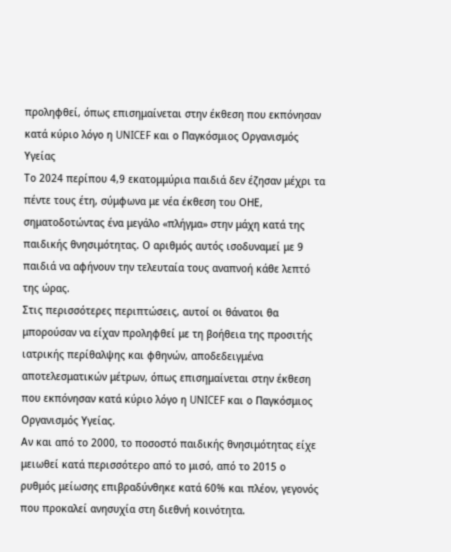προληφθεί, όπως επισημαίνεται στην έκθεση που εκπόνησαν κατά κύριο λόγο η UNICEF και ο Παγκόσμιος Οργανισμός Υγείας
Το 2024 περίπου 4,9 εκατομμύρια παιδιά δεν έζησαν μέχρι τα πέντε τους έτη, σύμφωνα με νέα έκθεση του ΟΗΕ, σηματοδοτώντας ένα μεγάλο «πλήγμα» στην μάχη κατά της παιδικής θνησιμότητας. Ο αριθμός αυτός ισοδυναμεί με 9 παιδιά να αφήνουν την τελευταία τους αναπνοή κάθε λεπτό της ώρας.
Στις περισσότερες περιπτώσεις, αυτοί οι θάνατοι θα μπορούσαν να είχαν προληφθεί με τη βοήθεια της προσιτής ιατρικής περίθαλψης και φθηνών, αποδεδειγμένα αποτελεσματικών μέτρων, όπως επισημαίνεται στην έκθεση που εκπόνησαν κατά κύριο λόγο η UNICEF και ο Παγκόσμιος Οργανισμός Υγείας.
Αν και από το 2000, το ποσοστό παιδικής θνησιμότητας είχε μειωθεί κατά περισσότερο από το μισό, από το 2015 ο ρυθμός μείωσης επιβραδύνθηκε κατά 60% και πλέον, γεγονός που προκαλεί ανησυχία στη διεθνή κοινότητα.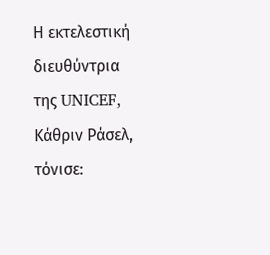Η εκτελεστική διευθύντρια της UNICEF, Κάθριν Ράσελ, τόνισε: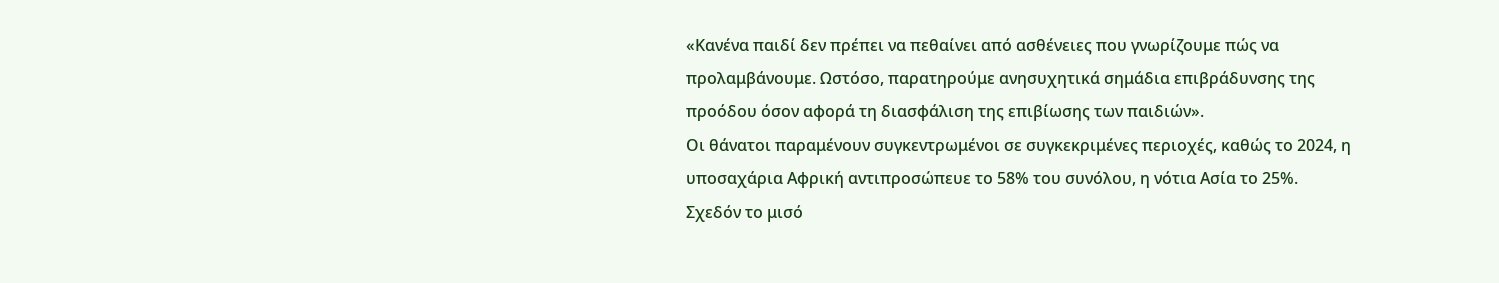«Κανένα παιδί δεν πρέπει να πεθαίνει από ασθένειες που γνωρίζουμε πώς να προλαμβάνουμε. Ωστόσο, παρατηρούμε ανησυχητικά σημάδια επιβράδυνσης της προόδου όσον αφορά τη διασφάλιση της επιβίωσης των παιδιών».
Οι θάνατοι παραμένουν συγκεντρωμένοι σε συγκεκριμένες περιοχές, καθώς το 2024, η υποσαχάρια Αφρική αντιπροσώπευε το 58% του συνόλου, η νότια Ασία το 25%.
Σχεδόν το μισό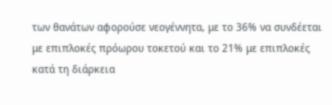των θανάτων αφορούσε νεογέννητα, με το 36% να συνδέεται με επιπλοκές πρόωρου τοκετού και το 21% με επιπλοκές κατά τη διάρκεια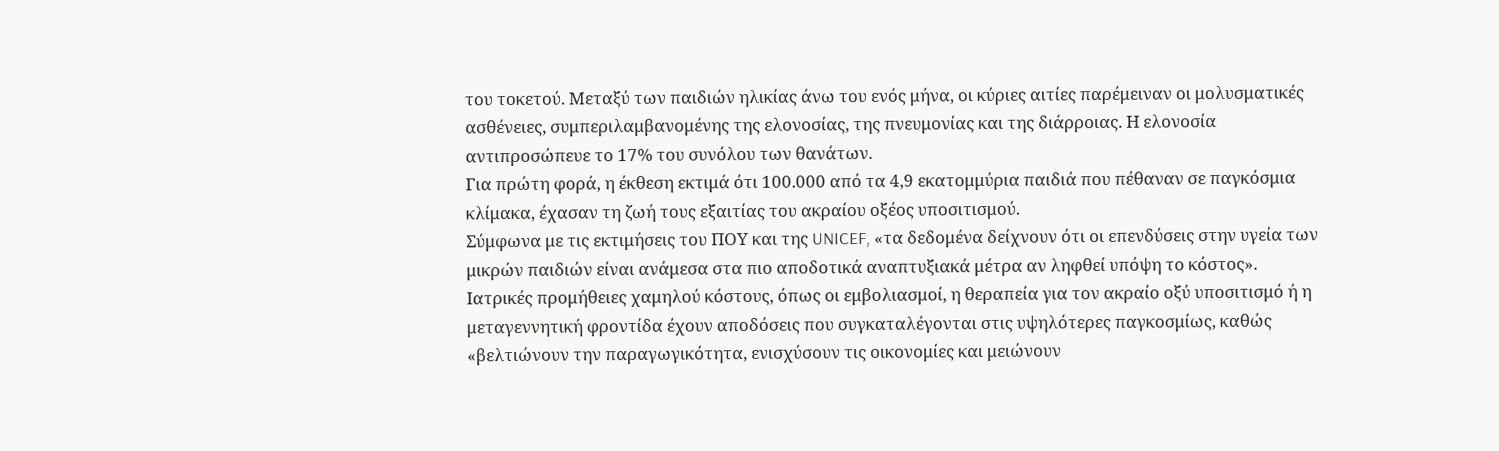του τοκετού. Μεταξύ των παιδιών ηλικίας άνω του ενός μήνα, οι κύριες αιτίες παρέμειναν οι μολυσματικές ασθένειες, συμπεριλαμβανομένης της ελονοσίας, της πνευμονίας και της διάρροιας. Η ελονοσία αντιπροσώπευε το 17% του συνόλου των θανάτων.
Για πρώτη φορά, η έκθεση εκτιμά ότι 100.000 από τα 4,9 εκατομμύρια παιδιά που πέθαναν σε παγκόσμια κλίμακα, έχασαν τη ζωή τους εξαιτίας του ακραίου οξέος υποσιτισμού.
Σύμφωνα με τις εκτιμήσεις του ΠΟΥ και της UNICEF, «τα δεδομένα δείχνουν ότι οι επενδύσεις στην υγεία των μικρών παιδιών είναι ανάμεσα στα πιο αποδοτικά αναπτυξιακά μέτρα αν ληφθεί υπόψη το κόστος».
Ιατρικές προμήθειες χαμηλού κόστους, όπως οι εμβολιασμοί, η θεραπεία για τον ακραίο οξύ υποσιτισμό ή η μεταγεννητική φροντίδα έχουν αποδόσεις που συγκαταλέγονται στις υψηλότερες παγκοσμίως, καθώς «βελτιώνουν την παραγωγικότητα, ενισχύσουν τις οικονομίες και μειώνουν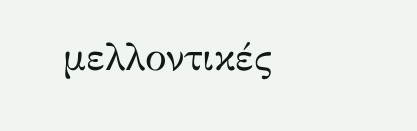μελλοντικές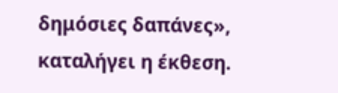δημόσιες δαπάνες», καταλήγει η έκθεση.